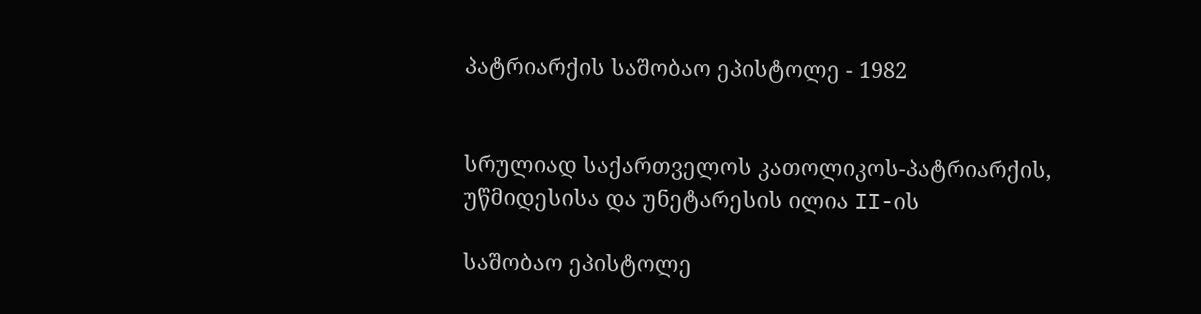პატრიარქის საშობაო ეპისტოლე - 1982


სრულიად საქართველოს კათოლიკოს-პატრიარქის, უწმიდესისა და უნეტარესის ილია II-ის

საშობაო ეპისტოლე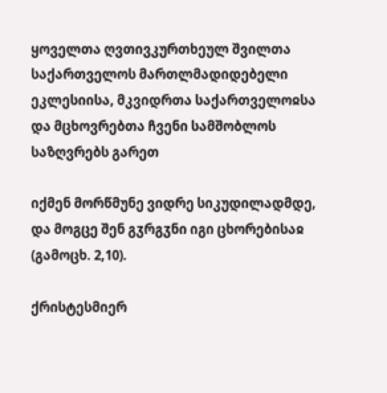ყოველთა ღვთივკურთხეულ შვილთა საქართველოს მართლმადიდებელი ეკლესიისა, მკვიდრთა საქართველოჲსა და მცხოვრებთა ჩვენი სამშობლოს საზღვრებს გარეთ

იქმენ მორწმუნე ვიდრე სიკუდილადმდე,
და მოგცე შენ გჳრგჳნი იგი ცხორებისაჲ (გამოცხ. 2,10).

ქრისტესმიერ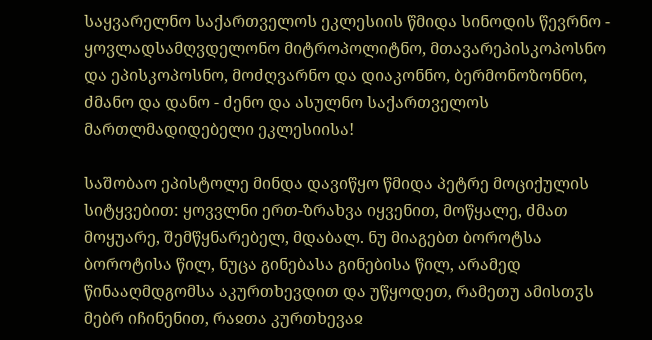საყვარელნო საქართველოს ეკლესიის წმიდა სინოდის წევრნო - ყოვლადსამღვდელონო მიტროპოლიტნო, მთავარეპისკოპოსნო და ეპისკოპოსნო, მოძღვარნო და დიაკონნო, ბერმონოზონნო, ძმანო და დანო - ძენო და ასულნო საქართველოს მართლმადიდებელი ეკლესიისა!

საშობაო ეპისტოლე მინდა დავიწყო წმიდა პეტრე მოციქულის სიტყვებით: ყოვვლნი ერთ-ზრახვა იყვენით, მოწყალე, ძმათ მოყუარე, შემწყნარებელ, მდაბალ. ნუ მიაგებთ ბოროტსა ბოროტისა წილ, ნუცა გინებასა გინებისა წილ, არამედ წინააღმდგომსა აკურთხევდით და უწყოდეთ, რამეთუ ამისთჳს მებრ იჩინენით, რაჲთა კურთხევაჲ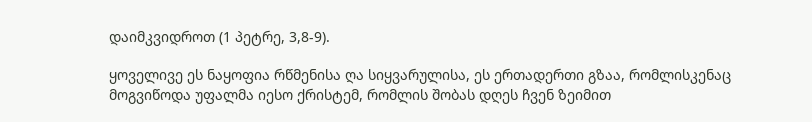დაიმკვიდროთ (1 პეტრე, 3,8-9).

ყოველივე ეს ნაყოფია რწმენისა ღა სიყვარულისა, ეს ერთადერთი გზაა, რომლისკენაც მოგვიწოდა უფალმა იესო ქრისტემ, რომლის შობას დღეს ჩვენ ზეიმით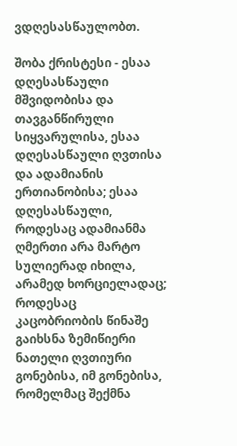ვდღესასწაულობთ.

შობა ქრისტესი - ესაა დღესასწაული მშვიდობისა და თავგანწირული სიყვარულისა, ესაა დღესასწაული ღვთისა და ადამიანის ერთიანობისა; ესაა დღესასწაული, როდესაც ადამიანმა ღმერთი არა მარტო სულიერად იხილა, არამედ ხორციელადაც; როდესაც კაცობრიობის წინაშე გაიხსნა ზემიწიერი ნათელი ღვთიური გონებისა, იმ გონებისა, რომელმაც შექმნა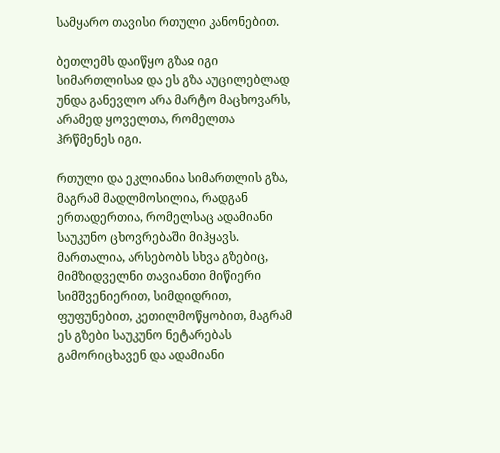სამყარო თავისი რთული კანონებით.

ბეთლემს დაიწყო გზაჲ იგი სიმართლისაჲ და ეს გზა აუცილებლად უნდა განევლო არა მარტო მაცხოვარს, არამედ ყოველთა, რომელთა ჰრწმენეს იგი.

რთული და ეკლიანია სიმართლის გზა, მაგრამ მადლმოსილია, რადგან ერთადერთია, რომელსაც ადამიანი საუკუნო ცხოვრებაში მიჰყავს. მართალია, არსებობს სხვა გზებიც, მიმზიდველნი თავიანთი მიწიერი სიმშვენიერით, სიმდიდრით, ფუფუნებით, კეთილმოწყობით, მაგრამ ეს გზები საუკუნო ნეტარებას გამორიცხავენ და ადამიანი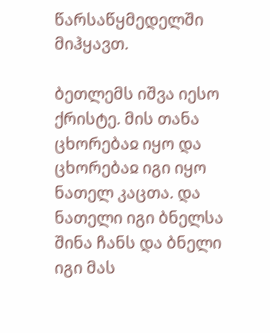წარსაწყმედელში მიჰყავთ.

ბეთლემს იშვა იესო ქრისტე. მის თანა ცხორებაჲ იყო და ცხორებაჲ იგი იყო ნათელ კაცთა. და ნათელი იგი ბნელსა შინა ჩანს და ბნელი იგი მას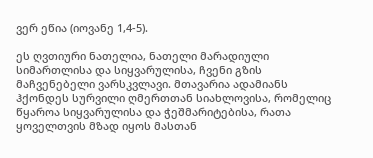ვერ ეწია (იოვანე 1,4-5).

ეს ღვთიური ნათელია, ნათელი მარადიული სიმართლისა და სიყვარულისა, ჩვენი გზის მაჩვენებელი ვარსკვლავი. მთავარია ადამიანს ჰქონდეს სურვილი ღმერთთან სიახლოვისა, რომელიც წყაროა სიყვარულისა და ჭეშმარიტებისა, რათა ყოველთვის მზად იყოს მასთან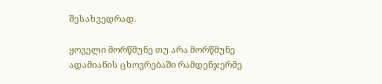შესახვედრად.

ყოველი მორწმუნე თუ არა მორწმუნე ადამიანის ცხოვრებაში რამდენჯერმე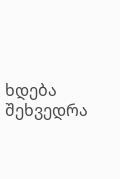ხდება შეხვედრა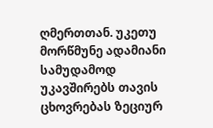ღმერთთან. უკეთუ მორწმუნე ადამიანი სამუდამოდ უკავშირებს თავის ცხოვრებას ზეციურ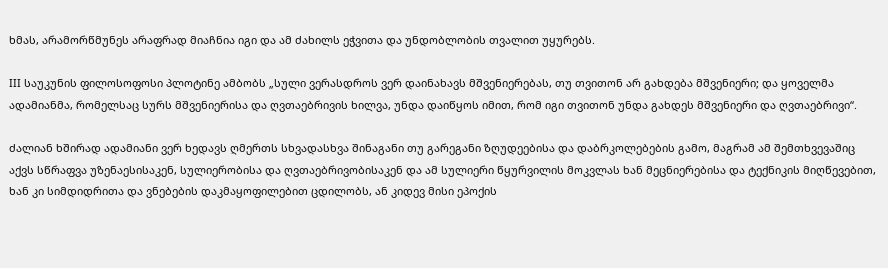ხმას, არამორწმუნეს არაფრად მიაჩნია იგი და ამ ძახილს ეჭვითა და უნდობლობის თვალით უყურებს.

III საუკუნის ფილოსოფოსი პლოტინე ამბობს „სული ვერასდროს ვერ დაინახავს მშვენიერებას, თუ თვითონ არ გახდება მშვენიერი; და ყოველმა ადამიანმა, რომელსაც სურს მშვენიერისა და ღვთაებრივის ხილვა, უნდა დაიწყოს იმით, რომ იგი თვითონ უნდა გახდეს მშვენიერი და ღვთაებრივი“.

ძალიან ხშირად ადამიანი ვერ ხედავს ღმერთს სხვადასხვა შინაგანი თუ გარეგანი ზღუდეებისა და დაბრკოლებების გამო, მაგრამ ამ შემთხვევაშიც აქვს სწრაფვა უზენაესისაკენ, სულიერობისა და ღვთაებრივობისაკენ და ამ სულიერი წყურვილის მოკვლას ხან მეცნიერებისა და ტექნიკის მიღწევებით, ხან კი სიმდიდრითა და ვნებების დაკმაყოფილებით ცდილობს, ან კიდევ მისი ეპოქის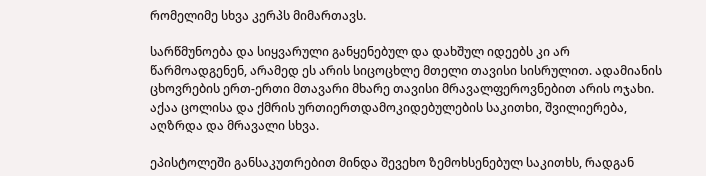რომელიმე სხვა კერპს მიმართავს.

სარწმუნოება და სიყვარული განყენებულ და დახშულ იდეებს კი არ წარმოადგენენ, არამედ ეს არის სიცოცხლე მთელი თავისი სისრულით. ადამიანის ცხოვრების ერთ-ერთი მთავარი მხარე თავისი მრავალფეროვნებით არის ოჯახი. აქაა ცოლისა და ქმრის ურთიერთდამოკიდებულების საკითხი, შვილიერება, აღზრდა და მრავალი სხვა.

ეპისტოლეში განსაკუთრებით მინდა შევეხო ზემოხსენებულ საკითხს, რადგან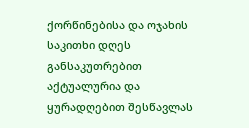ქორწინებისა და ოჯახის საკითხი დღეს განსაკუთრებით აქტუალურია და ყურადღებით შესწავლას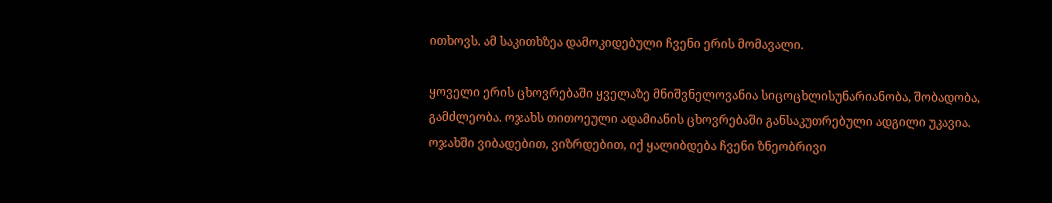ითხოვს. ამ საკითხზეა დამოკიდებული ჩვენი ერის მომავალი.

ყოველი ერის ცხოვრებაში ყველაზე მნიშვნელოვანია სიცოცხლისუნარიანობა, შობადობა, გამძლეობა. ოჯახს თითოეული ადამიანის ცხოვრებაში განსაკუთრებული ადგილი უკავია. ოჯახში ვიბადებით, ვიზრდებით, იქ ყალიბდება ჩვენი ზნეობრივი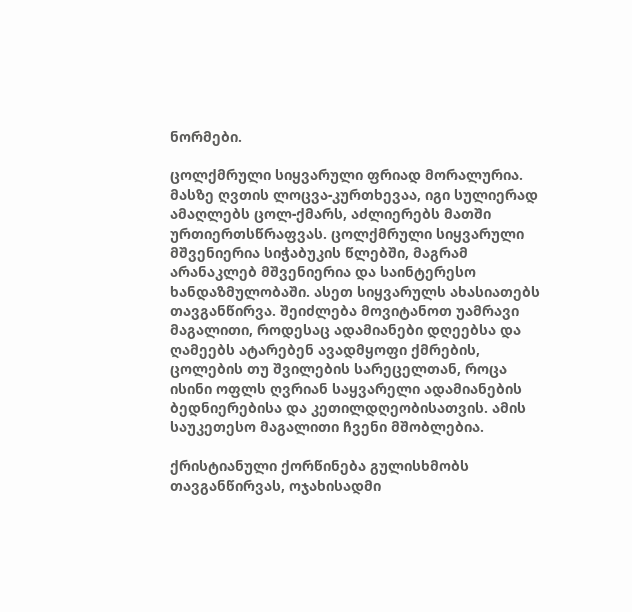ნორმები.

ცოლქმრული სიყვარული ფრიად მორალურია. მასზე ღვთის ლოცვა-კურთხევაა, იგი სულიერად ამაღლებს ცოლ-ქმარს, აძლიერებს მათში ურთიერთსწრაფვას. ცოლქმრული სიყვარული მშვენიერია სიჭაბუკის წლებში, მაგრამ არანაკლებ მშვენიერია და საინტერესო ხანდაზმულობაში. ასეთ სიყვარულს ახასიათებს თავგანწირვა. შეიძლება მოვიტანოთ უამრავი მაგალითი, როდესაც ადამიანები დღეებსა და ღამეებს ატარებენ ავადმყოფი ქმრების, ცოლების თუ შვილების სარეცელთან, როცა ისინი ოფლს ღვრიან საყვარელი ადამიანების ბედნიერებისა და კეთილდღეობისათვის. ამის საუკეთესო მაგალითი ჩვენი მშობლებია.

ქრისტიანული ქორწინება გულისხმობს თავგანწირვას, ოჯახისადმი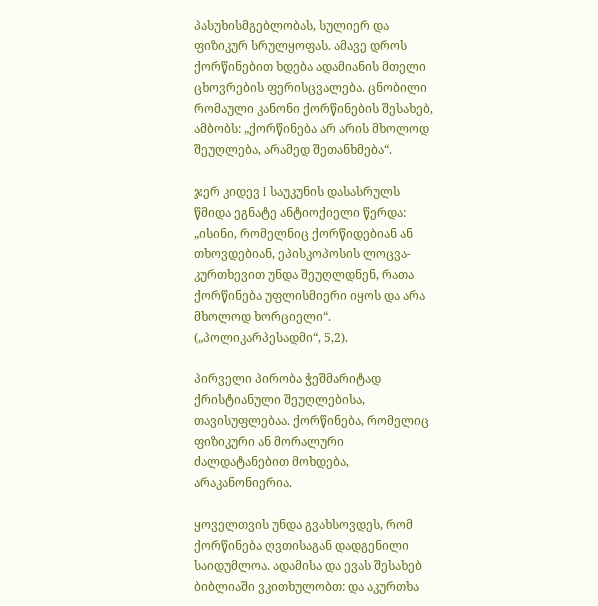პასუხისმგებლობას, სულიერ და ფიზიკურ სრულყოფას. ამავე დროს ქორწინებით ხდება ადამიანის მთელი ცხოვრების ფერისცვალება. ცნობილი რომაული კანონი ქორწინების შესახებ, ამბობს: „ქორწინება არ არის მხოლოდ შეუღლება, არამედ შეთანხმება“.

ჯერ კიდევ I საუკუნის დასასრულს წმიდა ეგნატე ანტიოქიელი წერდა: „ისინი, რომელნიც ქორწიდებიან ან თხოვდებიან, ეპისკოპოსის ლოცვა-კურთხევით უნდა შეუღლდნენ, რათა ქორწინება უფლისმიერი იყოს და არა მხოლოდ ხორციელი“. („პოლიკარპესადმი“, 5,2).

პირველი პირობა ჭეშმარიტად ქრისტიანული შეუღლებისა, თავისუფლებაა. ქორწინება, რომელიც ფიზიკური ან მორალური ძალდატანებით მოხდება, არაკანონიერია.

ყოველთვის უნდა გვახსოვდეს, რომ ქორწინება ღვთისაგან დადგენილი საიდუმლოა. ადამისა და ევას შესახებ ბიბლიაში ვკითხულობთ: და აკურთხა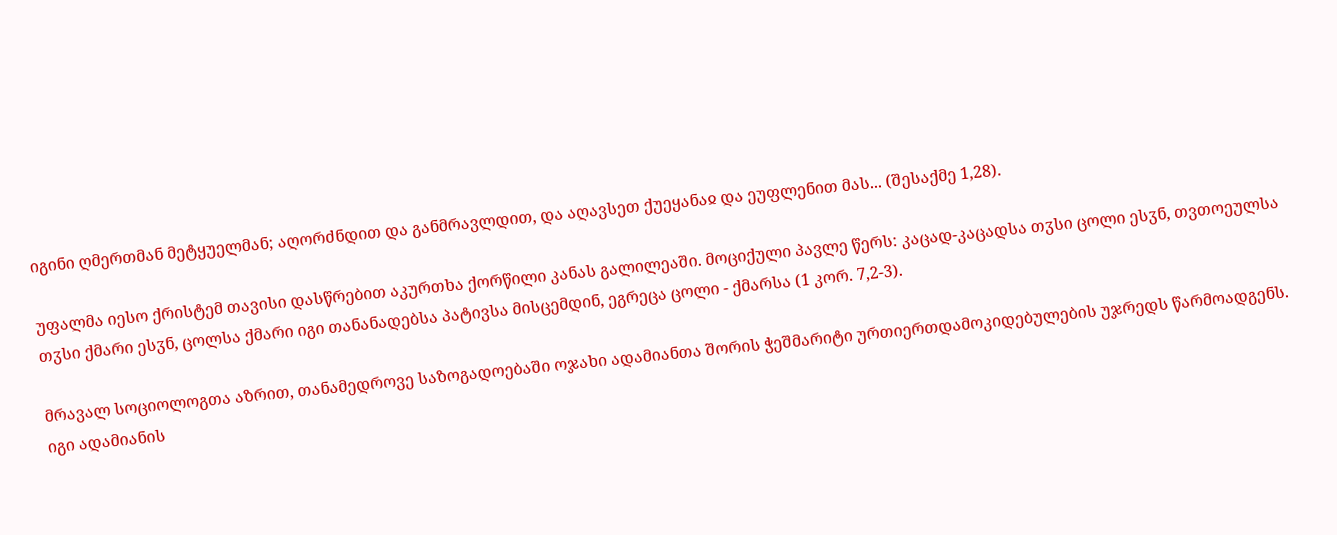იგინი ღმერთმან მეტყუელმან; აღორძნდით და განმრავლდით, და აღავსეთ ქუეყანაჲ და ეუფლენით მას... (შესაქმე 1,28).

უფალმა იესო ქრისტემ თავისი დასწრებით აკურთხა ქორწილი კანას გალილეაში. მოციქული პავლე წერს: კაცად-კაცადსა თჳსი ცოლი ესჳნ, თვთოეულსა თჳსი ქმარი ესჳნ, ცოლსა ქმარი იგი თანანადებსა პატივსა მისცემდინ, ეგრეცა ცოლი - ქმარსა (1 კორ. 7,2-3).

მრავალ სოციოლოგთა აზრით, თანამედროვე საზოგადოებაში ოჯახი ადამიანთა შორის ჭეშმარიტი ურთიერთდამოკიდებულების უჯრედს წარმოადგენს. იგი ადამიანის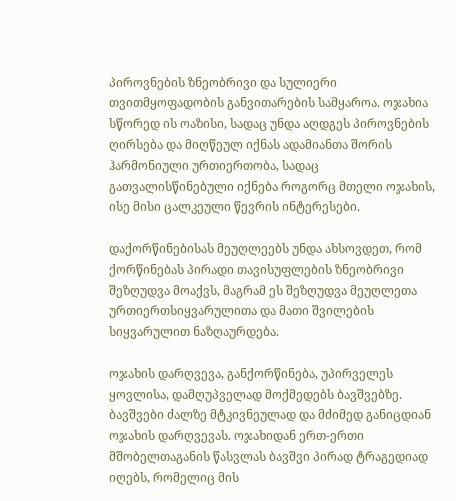პიროვნების ზნეობრივი და სულიერი თვითმყოფადობის განვითარების სამყაროა. ოჯახია სწორედ ის ოაზისი, სადაც უნდა აღდგეს პიროვნების ღირსება და მიღწეულ იქნას ადამიანთა შორის ჰარმონიული ურთიერთობა, სადაც გათვალისწინებული იქნება როგორც მთელი ოჯახის, ისე მისი ცალკეული წევრის ინტერესები.

დაქორწინებისას მეუღლეებს უნდა ახსოვდეთ, რომ ქორწინებას პირადი თავისუფლების ზნეობრივი შეზღუდვა მოაქვს, მაგრამ ეს შეზღუდვა მეუღლეთა ურთიერთსიყვარულითა და მათი შვილების სიყვარულით ნაზღაურდება.

ოჯახის დარღვევა, განქორწინება, უპირველეს ყოვლისა, დამღუპველად მოქმედებს ბავშვებზე. ბავშვები ძალზე მტკივნეულად და მძიმედ განიცდიან ოჯახის დარღვევას. ოჯახიდან ერთ-ერთი მშობელთაგანის წასვლას ბავშვი პირად ტრაგედიად იღებს, რომელიც მის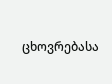ცხოვრებასა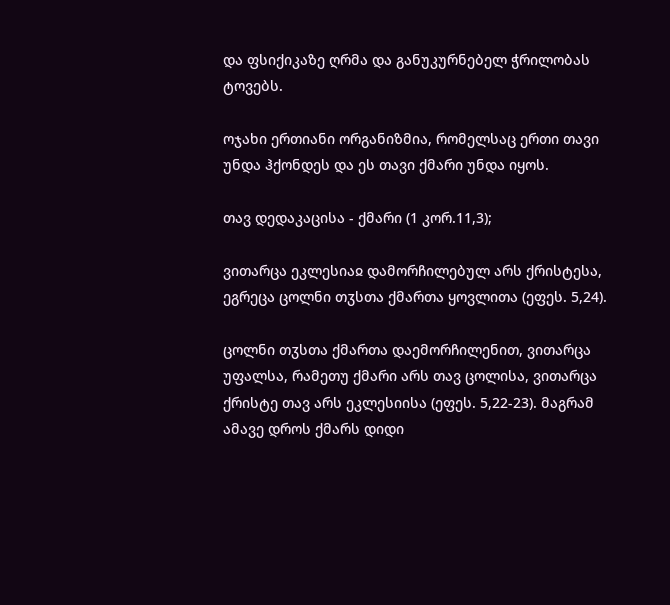და ფსიქიკაზე ღრმა და განუკურნებელ ჭრილობას ტოვებს.

ოჯახი ერთიანი ორგანიზმია, რომელსაც ერთი თავი უნდა ჰქონდეს და ეს თავი ქმარი უნდა იყოს.

თავ დედაკაცისა - ქმარი (1 კორ.11,3);

ვითარცა ეკლესიაჲ დამორჩილებულ არს ქრისტესა, ეგრეცა ცოლნი თჳსთა ქმართა ყოვლითა (ეფეს. 5,24).

ცოლნი თჳსთა ქმართა დაემორჩილენით, ვითარცა უფალსა, რამეთუ ქმარი არს თავ ცოლისა, ვითარცა ქრისტე თავ არს ეკლესიისა (ეფეს. 5,22-23). მაგრამ ამავე დროს ქმარს დიდი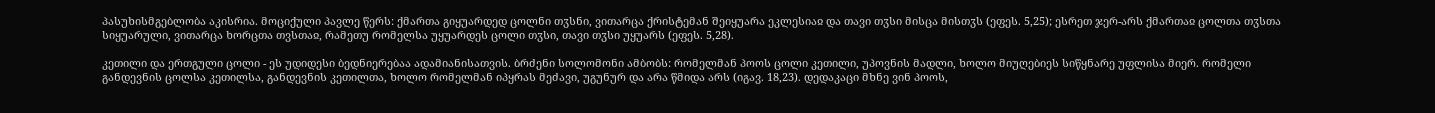პასუხისმგებლობა აკისრია. მოციქული პავლე წერს: ქმართა გიყუარდედ ცოლნი თჳსნი, ვითარცა ქრისტემან შეიყუარა ეკლესიაჲ და თავი თჳსი მისცა მისთჳს (ეფეს. 5,25); ესრეთ ჯერ-არს ქმართაჲ ცოლთა თჳსთა სიყუარული, ვითარცა ხორცთა თვსთაჲ, რამეთუ რომელსა უყუარდეს ცოლი თჳსი, თავი თჳსი უყუარს (ეფეს. 5,28).

კეთილი და ერთგული ცოლი - ეს უდიდესი ბედნიერებაა ადამიანისათვის. ბრძენი სოლომონი ამბობს: რომელმან პოოს ცოლი კეთილი, უპოვნის მადლი, ხოლო მიუღებიეს სიწყნარე უფლისა მიერ. რომელი განდევნის ცოლსა კეთილსა, განდევნის კეთილთა, ხოლო რომელმან იპყრას მეძავი, უგუნურ და არა წმიდა არს (იგავ. 18,23). დედაკაცი მხნე ვინ პოოს,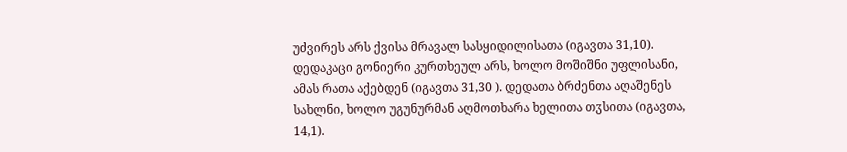უძვირეს არს ქვისა მრავალ სასყიდილისათა (იგავთა 31,10). დედაკაცი გონიერი კურთხეულ არს, ხოლო მოშიშნი უფლისანი, ამას რათა აქებდენ (იგავთა 31,30 ). დედათა ბრძენთა აღაშენეს სახლნი, ხოლო უგუნურმან აღმოთხარა ხელითა თჳსითა (იგავთა, 14,1).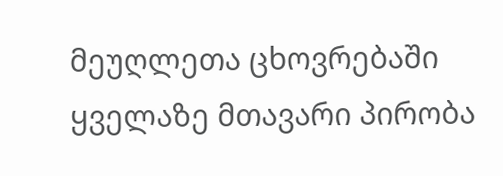მეუღლეთა ცხოვრებაში ყველაზე მთავარი პირობა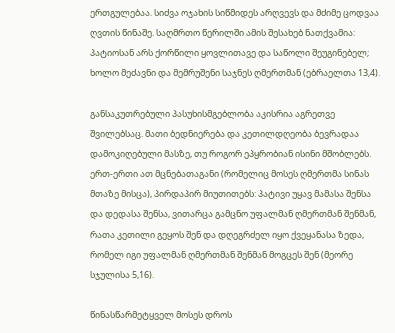ერთგულებაა. სიძვა ოჯახის სიწმიდეს არღვევს და მძიმე ცოდვაა ღვთის წინაშე. საღმრთო წერილში ამის შესახებ ნათქვამია: პატიოსან არს ქორწილი ყოვლითავე და საწოლი შეუგინებელ; ხოლო მეძავნი და მემრუშენი საჯნეს ღმერთმან (ებრაელთა 13,4).

განსაკუთრებული პასუხისმგებლობა აკისრია აგრეთვე შვილებსაც. მათი ბედნიერება და კეთილდღეობა ბევრადაა დამოკიღებული მასზე, თუ როგორ ეპყრობიან ისინი მშობლებს. ერთ-ერთი ათ მცნებათაგანი (რომელიც მოსეს ღმერთმა სინას მთაზე მისცა), პირდაპირ მიუთითებს: პატივი უყავ მამასა შენსა და დედასა შენსა, ვითარცა გამცნო უფალმან ღმერთმან შენმან, რათა კეთილი გეყოს შენ და დღეგრძელ იყო ქვეყანასა ზედა, რომელ იგი უფალმან ღმერთმან შენმან მოგცეს შენ (მეორე სჯულისა 5,16).

წინასწარმეტყველ მოსეს დროს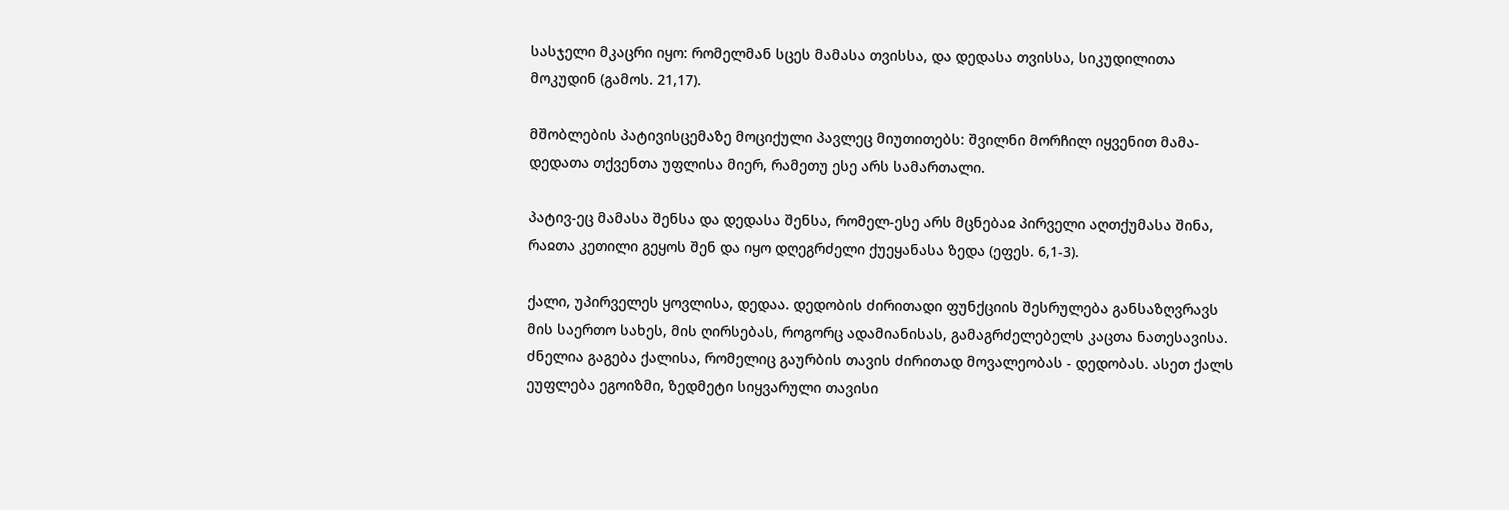სასჯელი მკაცრი იყო: რომელმან სცეს მამასა თვისსა, და დედასა თვისსა, სიკუდილითა მოკუდინ (გამოს. 21,17).

მშობლების პატივისცემაზე მოციქული პავლეც მიუთითებს: შვილნი მორჩილ იყვენით მამა-დედათა თქვენთა უფლისა მიერ, რამეთუ ესე არს სამართალი.

პატივ-ეც მამასა შენსა და დედასა შენსა, რომელ-ესე არს მცნებაჲ პირველი აღთქუმასა შინა, რაჲთა კეთილი გეყოს შენ და იყო დღეგრძელი ქუეყანასა ზედა (ეფეს. 6,1-3).

ქალი, უპირველეს ყოვლისა, დედაა. დედობის ძირითადი ფუნქციის შესრულება განსაზღვრავს მის საერთო სახეს, მის ღირსებას, როგორც ადამიანისას, გამაგრძელებელს კაცთა ნათესავისა. ძნელია გაგება ქალისა, რომელიც გაურბის თავის ძირითად მოვალეობას - დედობას. ასეთ ქალს ეუფლება ეგოიზმი, ზედმეტი სიყვარული თავისი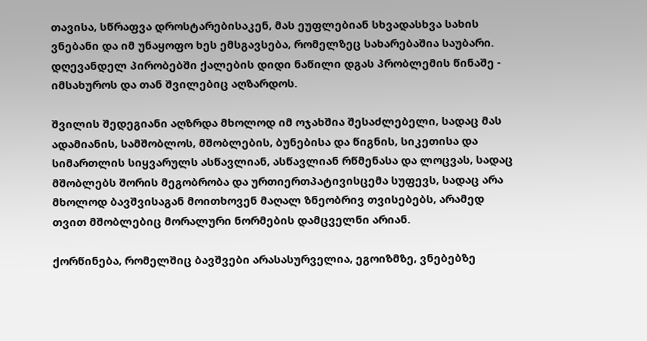თავისა, სწრაფვა დროსტარებისაკენ, მას ეუფლებიან სხვადასხვა სახის ვნებანი და იმ უნაყოფო ხეს ემსგავსება, რომელზეც სახარებაშია საუბარი. დღევანდელ პირობებში ქალების დიდი ნაწილი დგას პრობლემის წინაშე - იმსახუროს და თან შვილებიც აღზარდოს.

შვილის შედეგიანი აღზრდა მხოლოდ იმ ოჯახშია შესაძლებელი, სადაც მას ადამიანის, სამშობლოს, მშობლების, ბუნებისა და წიგნის, სიკეთისა და სიმართლის სიყვარულს ასწავლიან, ასწავლიან რწმენასა და ლოცვას, სადაც მშობლებს შორის მეგობრობა და ურთიერთპატივისცემა სუფევს, სადაც არა მხოლოდ ბავშვისაგან მოითხოვენ მაღალ ზნეობრივ თვისებებს, არამედ თვით მშობლებიც მორალური ნორმების დამცველნი არიან.

ქორწინება, რომელშიც ბავშვები არასასურველია, ეგოიზმზე, ვნებებზე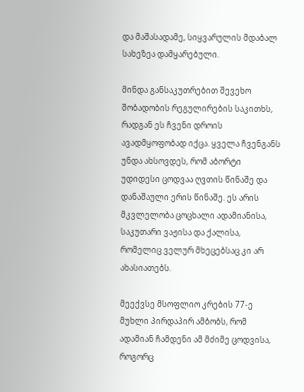და მაშასადამე, სიყვარულის მდაბალ სახეზეა დამყარებული.

მინდა განსაკუთრებით შევეხო შობადობის რეგულირების საკითხს, რადგან ეს ჩვენი დროის ავადმყოფობად იქცა. ყველა ჩვენგანს უნდა ახსოვდეს, რომ აბორტი უდიდესი ცოდვაა ღვთის წინაშე და დანაშაული ერის წინაშე. ეს არის მკვლელობა ცოცხალი ადამიანისა, საკუთარი ვაჟისა და ქალისა, რომელიც ველურ მხეცებსაც კი არ ახასიათებს.

მეექვსე მსოფლიო კრების 77-ე მუხლი პირდაპირ ამბობს, რომ ადამიან ჩამდენი ამ მძიმე ცოდვისა, როგორც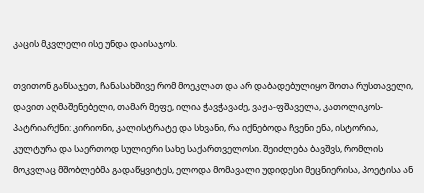კაცის მკვლელი ისე უნდა დაისაჯოს.

თვითონ განსაჯეთ, ჩანასახშივე რომ მოეკლათ და არ დაბადებულიყო შოთა რუსთაველი, დავით აღმაშენებელი, თამარ მეფე, ილია ჭავჭავაძე, ვაჟა-ფშაველა, კათოლიკოს-პატრიარქნი: კირიონი, კალისტრატე და სხვანი, რა იქნებოდა ჩვენი ენა, ისტორია, კულტურა და საერთოდ სულიერი სახე საქართველოსი. შეიძლება ბავშვს, რომლის მოკვლაც მშობლებმა გადაწყვიტეს, ელოდა მომავალი უდიდესი მეცნიერისა, პოეტისა ან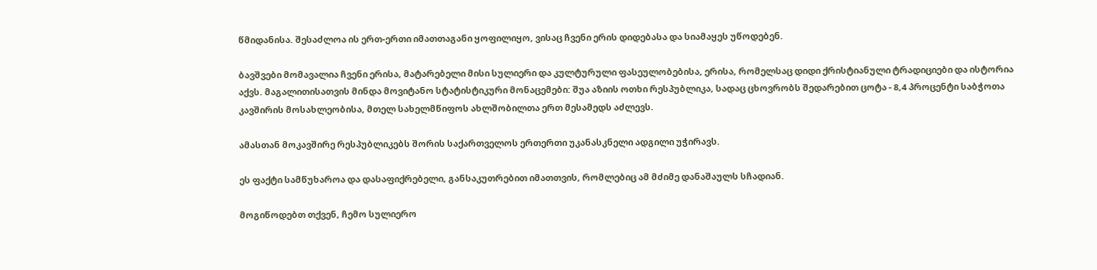წმიდანისა. შესაძლოა ის ერთ-ერთი იმათთაგანი ყოფილიყო, ვისაც ჩვენი ერის დიდებასა და სიამაყეს უწოდებენ.

ბავშვები მომავალია ჩვენი ერისა, მატარებელი მისი სულიერი და კულტურული ფასეულობებისა, ერისა, რომელსაც დიდი ქრისტიანული ტრადიციები და ისტორია აქვს. მაგალითისათვის მინდა მოვიტანო სტატისტიკური მონაცემები: შუა აზიის ოთხი რესპუბლიკა, სადაც ცხოვრობს შედარებით ცოტა - 8,4 პროცენტი საბჭოთა კავშირის მოსახლეობისა, მთელ სახელმწიფოს ახლშობილთა ერთ მესამედს აძლევს.

ამასთან მოკავშირე რესპუბლიკებს შორის საქართველოს ერთერთი უკანასკნელი ადგილი უჭირავს.

ეს ფაქტი სამწუხაროა და დასაფიქრებელი, განსაკუთრებით იმათთვის, რომლებიც ამ მძიმე დანაშაულს სჩადიან.

მოგიწოდებთ თქვენ, ჩემო სულიერო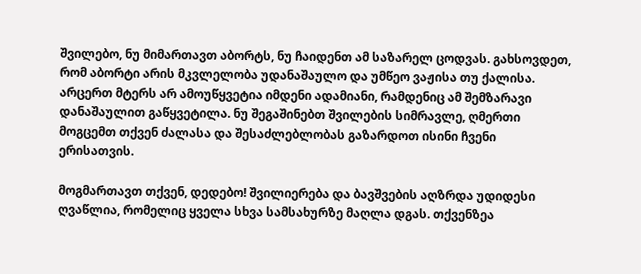შვილებო, ნუ მიმართავთ აბორტს, ნუ ჩაიდენთ ამ საზარელ ცოდვას. გახსოვდეთ, რომ აბორტი არის მკვლელობა უდანაშაულო და უმწეო ვაჟისა თუ ქალისა. არცერთ მტერს არ ამოუწყვეტია იმდენი ადამიანი, რამდენიც ამ შემზარავი დანაშაულით გაწყვეტილა. ნუ შეგაშინებთ შვილების სიმრავლე, ღმერთი მოგცემთ თქვენ ძალასა და შესაძლებლობას გაზარდოთ ისინი ჩვენი ერისათვის.

მოგმართავთ თქვენ, დედებო! შვილიერება და ბავშვების აღზრდა უდიდესი ღვაწლია, რომელიც ყველა სხვა სამსახურზე მაღლა დგას. თქვენზეა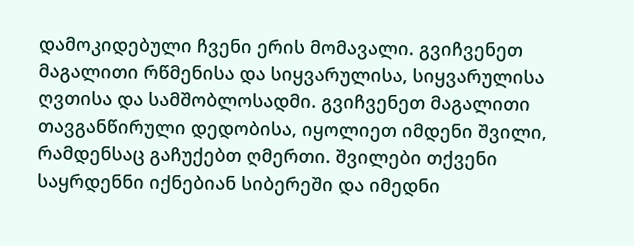დამოკიდებული ჩვენი ერის მომავალი. გვიჩვენეთ მაგალითი რწმენისა და სიყვარულისა, სიყვარულისა ღვთისა და სამშობლოსადმი. გვიჩვენეთ მაგალითი თავგანწირული დედობისა, იყოლიეთ იმდენი შვილი, რამდენსაც გაჩუქებთ ღმერთი. შვილები თქვენი საყრდენნი იქნებიან სიბერეში და იმედნი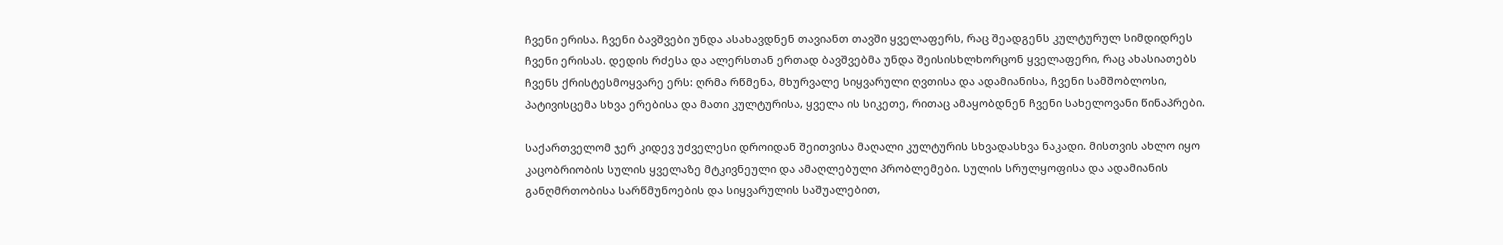ჩვენი ერისა. ჩვენი ბავშვები უნდა ასახავდნენ თავიანთ თავში ყველაფერს, რაც შეადგენს კულტურულ სიმდიდრეს ჩვენი ერისას. დედის რძესა და ალერსთან ერთად ბავშვებმა უნდა შეისისხლხორცონ ყველაფერი, რაც ახასიათებს ჩვენს ქრისტესმოყვარე ერს: ღრმა რწმენა, მხურვალე სიყვარული ღვთისა და ადამიანისა, ჩვენი სამშობლოსი, პატივისცემა სხვა ერებისა და მათი კულტურისა, ყველა ის სიკეთე, რითაც ამაყობდნენ ჩვენი სახელოვანი წინაპრები.

საქართველომ ჯერ კიდევ უძველესი დროიდან შეითვისა მაღალი კულტურის სხვადასხვა ნაკადი. მისთვის ახლო იყო კაცობრიობის სულის ყველაზე მტკივნეული და ამაღლებული პრობლემები. სულის სრულყოფისა და ადამიანის განღმრთობისა სარწმუნოების და სიყვარულის საშუალებით,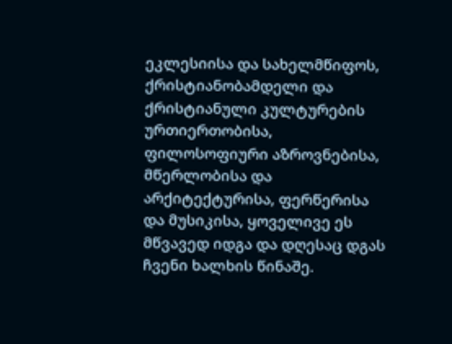ეკლესიისა და სახელმწიფოს, ქრისტიანობამდელი და ქრისტიანული კულტურების ურთიერთობისა, ფილოსოფიური აზროვნებისა, მწერლობისა და არქიტექტურისა, ფერწერისა და მუსიკისა, ყოველივე ეს მწვავედ იდგა და დღესაც დგას ჩვენი ხალხის წინაშე.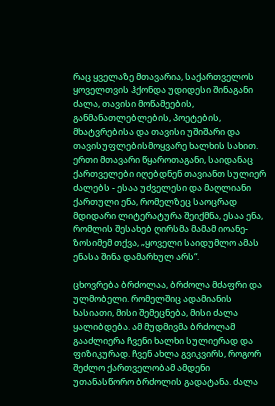რაც ყველაზე მთავარია, საქართველოს ყოველთვის ჰქონდა უდიდესი შინაგანი ძალა, თავისი მოწამეების, განმანათლებლების, პოეტების, მხატვრებისა და თავისი უშიშარი და თავისუფლებისმოყვარე ხალხის სახით. ერთი მთავარი წყაროთაგანი, საიდანაც ქართველები იღებდნენ თავიანთ სულიერ ძალებს - ესაა უძველესი და მაღლიანი ქართული ენა, რომელზეც საოცრად მდიდარი ლიტერატურა შეიქმნა, ესაა ენა, რომლის შესახებ ღირსმა მამამ იოანე-ზოსიმემ თქვა, „ყოველი საიდუმლო ამას ენასა შინა დამარხულ არს“.

ცხოვრება ბრძოლაა, ბრძოლა მძაფრი და ულმობელი. რომელშიც ადამიანის ხასიათი, მისი შემეცნება, მისი ძალა ყალიბდება. ამ მუდმივმა ბრძოლამ გააძლიერა ჩვენი ხალხი სულიერად და ფიზიკურად. ჩვენ ახლა გვიკვირს, როგორ შეძლო ქართველობამ ამდენი უთანასწორო ბრძოლის გადატანა. ძალა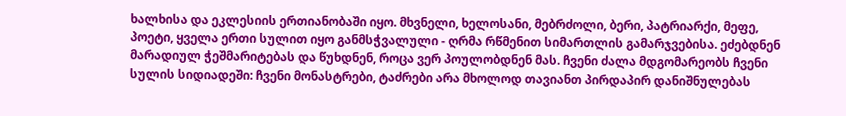ხალხისა და ეკლესიის ერთიანობაში იყო. მხვნელი, ხელოსანი, მებრძოლი, ბერი, პატრიარქი, მეფე, პოეტი, ყველა ერთი სულით იყო განმსჭვალული - ღრმა რწმენით სიმართლის გამარჯვებისა. ეძებდნენ მარადიულ ჭეშმარიტებას და წუხდნენ, როცა ვერ პოულობდნენ მას. ჩვენი ძალა მდგომარეობს ჩვენი სულის სიდიადეში: ჩვენი მონასტრები, ტაძრები არა მხოლოდ თავიანთ პირდაპირ დანიშნულებას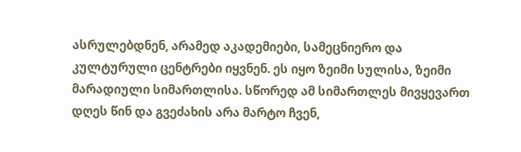ასრულებდნენ, არამედ აკადემიები, სამეცნიერო და კულტურული ცენტრები იყვნენ. ეს იყო ზეიმი სულისა, ზეიმი მარადიული სიმართლისა. სწორედ ამ სიმართლეს მივყევართ დღეს წინ და გვეძახის არა მარტო ჩვენ,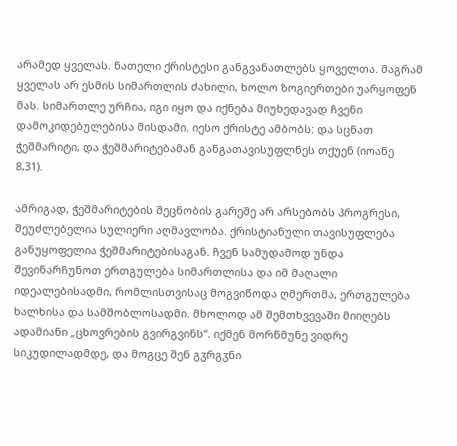არამედ ყველას. ნათელი ქრისტესი განგვანათლებს ყოველთა. მაგრამ ყველას არ ესმის სიმართლის ძახილი, ხოლო ზოგიერთები უარყოფენ მას. სიმართლე ურჩია, იგი იყო და იქნება მიუხედავად ჩვენი დამოკიდებულებისა მისდამი. იესო ქრისტე ამბობს: და სცნათ ჭეშმარიტი, და ჭეშმარიტებამან განგათავისუფლნეს თქუენ (იოანე 8,31).

ამრიგად, ჭეშმარიტების შეცნობის გარეშე არ არსებობს პროგრესი, შეუძლებელია სულიერი აღმავლობა. ქრისტიანული თავისუფლება განუყოფელია ჭეშმარიტებისაგან. ჩვენ სამუდამოდ უნდა შევინარჩუნოთ ერთგულება სიმართლისა და იმ მაღალი იდეალებისადმი, რომლისთვისაც მოგვიწოდა ღმერთმა, ერთგულება ხალხისა და სამშობლოსადმი. მხოლოდ ამ შემთხვევაში მიიღებს ადამიანი „ცხოვრების გვირგვინს“. იქმენ მორწმუნე ვიდრე სიკუდილადმდე, და მოგცე შენ გჳრგჳნი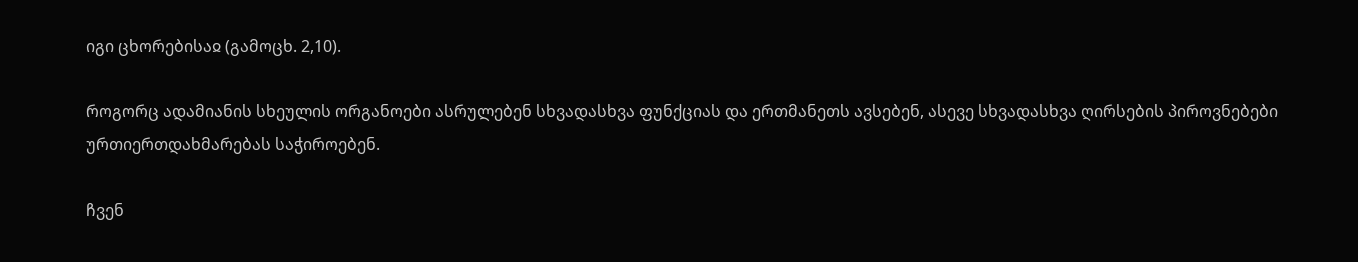იგი ცხორებისაჲ (გამოცხ. 2,10).

როგორც ადამიანის სხეულის ორგანოები ასრულებენ სხვადასხვა ფუნქციას და ერთმანეთს ავსებენ, ასევე სხვადასხვა ღირსების პიროვნებები ურთიერთდახმარებას საჭიროებენ.

ჩვენ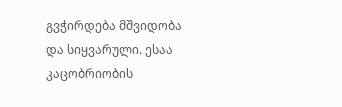გვჭირდება მშვიდობა და სიყვარული. ესაა კაცობრიობის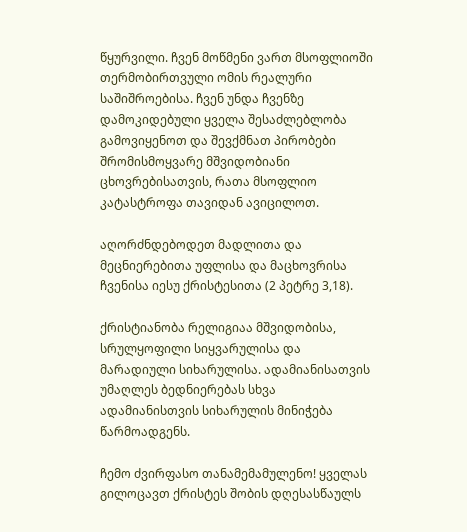წყურვილი. ჩვენ მოწმენი ვართ მსოფლიოში თერმობირთვული ომის რეალური საშიშროებისა. ჩვენ უნდა ჩვენზე დამოკიდებული ყველა შესაძლებლობა გამოვიყენოთ და შევქმნათ პირობები შრომისმოყვარე მშვიდობიანი ცხოვრებისათვის, რათა მსოფლიო კატასტროფა თავიდან ავიცილოთ.

აღორძნდებოდეთ მადლითა და მეცნიერებითა უფლისა და მაცხოვრისა ჩვენისა იესუ ქრისტესითა (2 პეტრე 3,18).

ქრისტიანობა რელიგიაა მშვიდობისა, სრულყოფილი სიყვარულისა და მარადიული სიხარულისა. ადამიანისათვის უმაღლეს ბედნიერებას სხვა ადამიანისთვის სიხარულის მინიჭება წარმოადგენს.

ჩემო ძვირფასო თანამემამულენო! ყველას გილოცავთ ქრისტეს შობის დღესასწაულს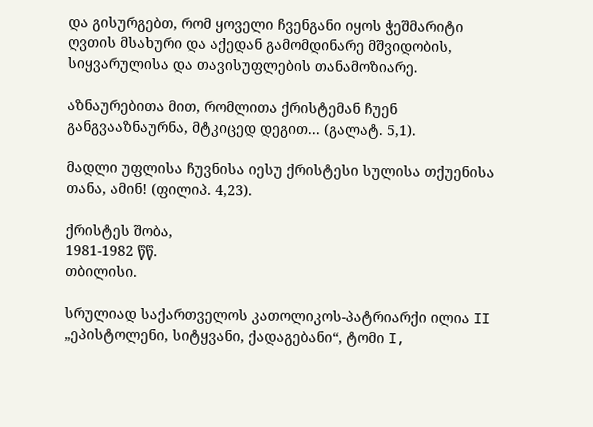და გისურგებთ, რომ ყოველი ჩვენგანი იყოს ჭეშმარიტი ღვთის მსახური და აქედან გამომდინარე მშვიდობის, სიყვარულისა და თავისუფლების თანამოზიარე.

აზნაურებითა მით, რომლითა ქრისტემან ჩუენ განგვააზნაურნა, მტკიცედ დეგით... (გალატ. 5,1).

მადლი უფლისა ჩუვნისა იესუ ქრისტესი სულისა თქუენისა თანა, ამინ! (ფილიპ. 4,23).

ქრისტეს შობა,
1981-1982 წწ.
თბილისი.

სრულიად საქართველოს კათოლიკოს-პატრიარქი ილია II
„ეპისტოლენი, სიტყვანი, ქადაგებანი“, ტომი I,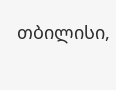თბილისი,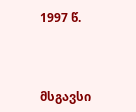1997 წ.



მსგავსი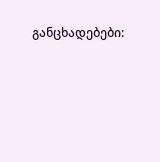განცხადებები: